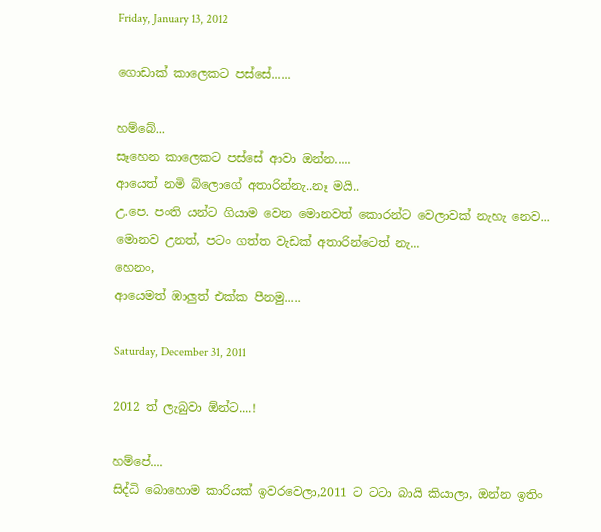Friday, January 13, 2012

ගොඩාක් කාලෙකට පස්සේ......

හම්බේ...
සෑහෙන කාලෙකට පස්සේ ආවා ඔන්න.....
ආයෙත් නමි බ්ලොගේ අතාරින්නැ..නෑ මයි..
උ.පෙ. පංති යන්ට ගියාම වෙන මොනවත් කොරන්ට වෙලාවක් නැහැ නෙව...
මොනව උනත්, පටං ගත්ත වැඩක් අතාරින්ටෙත් නැ...
හෙනං,
ආයෙමත් ඹාලුත් එක්ක පීනමු.....

Saturday, December 31, 2011

2012 ත් ලැබුවා ඕන්ට....!

හම්පේ....
සිද්ධි බොහොම කාරියක් ඉවරවෙලා,2011 ට ටටා බායි කියාලා, ඔන්න ඉතිං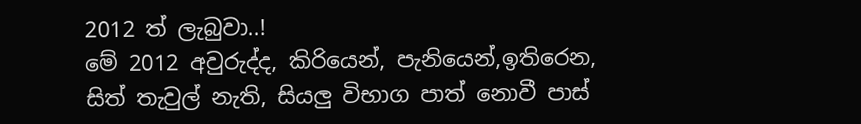2012 ත් ලැබුවා..!
මේ 2012 අවුරුද්ද, කිරියෙන්, පැනියෙන්,ඉතිරෙන, සිත් තැවුල් නැති, සියලු විභාග පාත් නොවී පාස්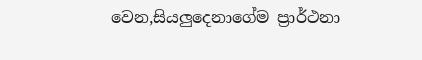වෙන,සියලුදෙනාගේම ප්‍රාර්ථනා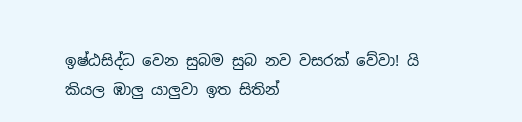ඉෂ්ඨසිද්ධ වෙන සුබම සුබ නව වසරක් වේවා! යි කියල ඹාලු යාලුවා ඉත සිතින්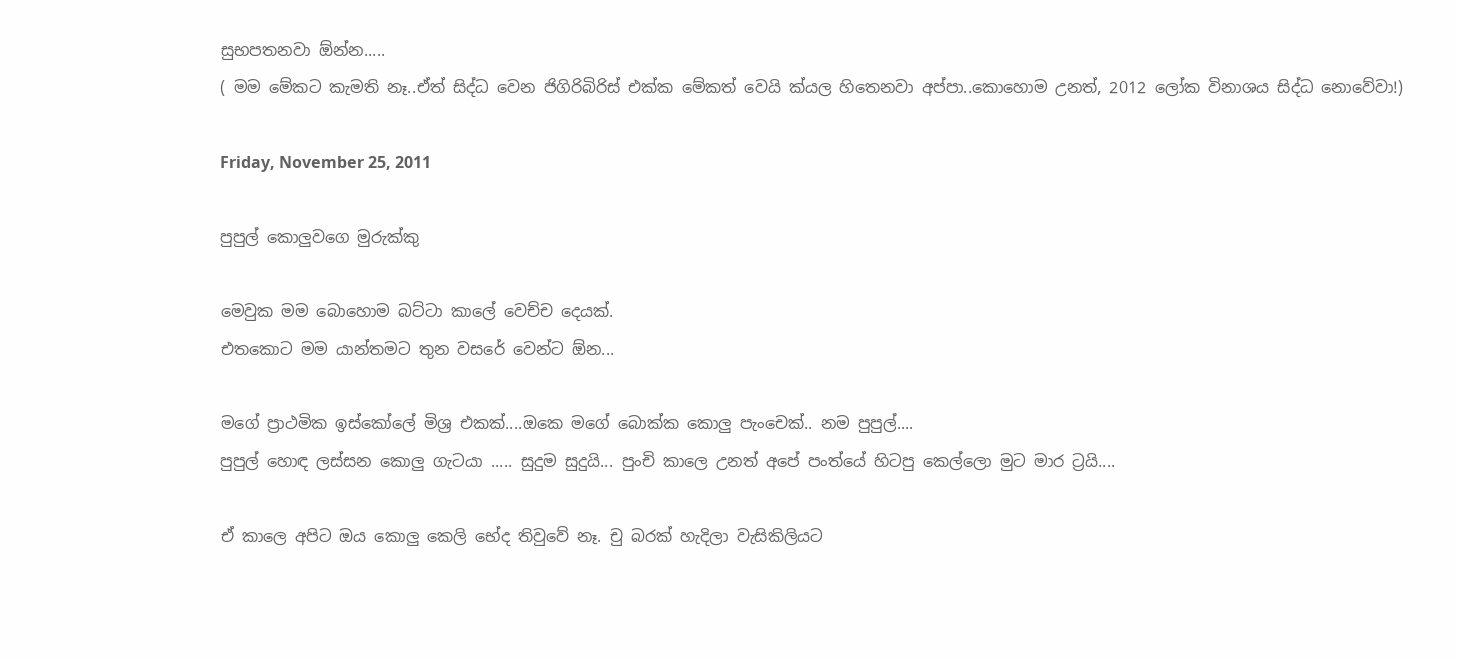සුභපතනවා ඕන්න.....
( මම මේකට කැමති නෑ..ඒත් සිද්ධ වෙන ජිගිරිබිරිස් එක්ක මේකත් වෙයි ක්යල හිතෙනවා අප්පා..කොහොම උනත්, 2012 ලෝක විනාශය සිද්ධ නොවේවා!)

Friday, November 25, 2011

පුපුල් කොලුවගෙ මුරුක්කු

මෙවුක මම බොහොම බට්ටා කාලේ වෙච්ච දෙයක්.
එතකොට මම යාන්තමට තුන වසරේ වෙන්ට ඕන...

මගේ ප්‍රාථමික ඉස්කෝලේ මිශ්‍ර එකක්....ඔකෙ මගේ බොක්ක කොලු පැංචෙක්.. නම පුපුල්....
පුපුල් හොඳ ලස්සන කොලු ගැටයා ..... සුදුම සුදුයි... පුංචි කාලෙ උනත් අපේ පංත්යේ හිටපු කෙල්ලො මුට මාර ට්‍රයි....

ඒ කාලෙ අපිට ඔය කොලු කෙලි භේද තිවුවේ නෑ. චු බරක් හැදිලා වැසිකිලියට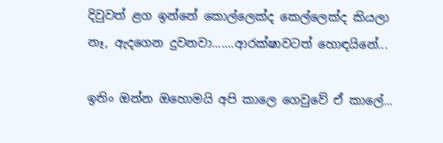දිවුවත් ළග ඉන්නේ කොල්ලෙක්ද කෙල්ලෙක්ද කියලා නෑ, ඇදගෙන දුවනවා.......ආරක්ෂාවටත් හොඳයිනේ...

ඉතිං ඔන්න ඔහොමයි අපි කාලෙ ගෙවුවේ ඒ කාලේ...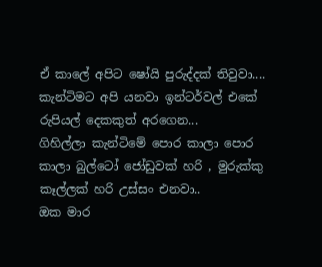ඒ කාලේ අපිට ෂෝයි පුරුද්දක් තිවුවා....
කැන්ටිමට අපි යනවා ඉන්ටර්වල් එකේ රුපියල් දෙකකුත් අරගෙන...
ගිහිල්ලා කැන්ටිමේ පොර කාලා පොර කාලා බුල්ටෝ ජෝඩුවක් හරි , මුරුක්කු කෑල්ලක් හරි උස්සං එනවා..
ඔක මාර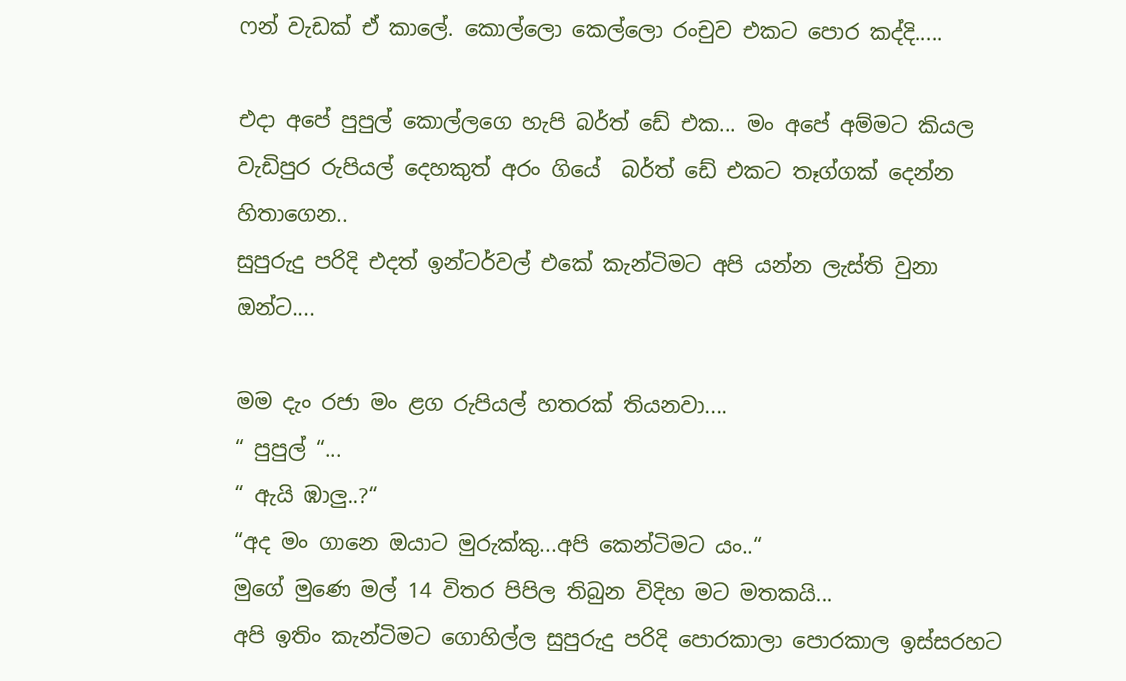ෆන් වැඩක් ඒ කාලේ. කොල්ලො කෙල්ලො රංචුව එකට පොර කද්දි.....

එදා අපේ පුපුල් කොල්ලගෙ හැපි බර්ත් ඩේ එක... මං අපේ අම්මට කියල වැඩිපුර රුපියල් දෙහකුත් අරං ගියේ  බර්ත් ඩේ එකට තෑග්ගක් දෙන්න හිතාගෙන..
සුපුරුදු පරිදි එදත් ඉන්ටර්වල් එකේ කැන්ටිමට අපි යන්න ලැස්ති වුනා ඔන්ට....

මම දැං රජා මං ළග රුපියල් හතරක් තියනවා....
“ පුපුල් “...
“ ඇයි ඹාලු..?“
“අද මං ගානෙ ඔයාට මුරුක්කු...අපි කෙන්ටිමට යං..“
මුගේ මුණෙ මල් 14 විතර පිපිල තිබුන විදිහ මට මතකයි...
අපි ඉතිං කැන්ටිමට ගොහිල්ල සුපුරුදු පරිදි පොරකාලා පොරකාල ඉස්සරහට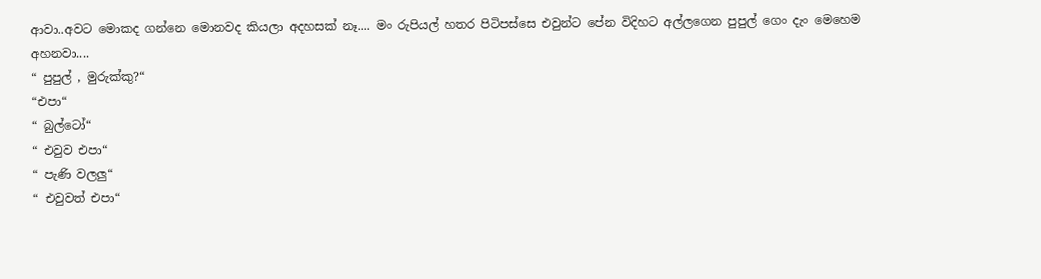ආවා..අවට මොකද ගන්නෙ මොනවද කියලා අදහසක් නෑ.... මං රුපියල් හතර පිටිපස්සෙ එවුන්ට පේන විදිහට අල්ලගෙන පුපුල් ගෙං දැං මෙහෙම අහනවා....
“ පුපුල් , මුරුක්කු?“
“එපා“
“ බුල්ටෝ“
“ එවුව එපා“
“ පැණි වලලු“
“ එවුවත් එපා“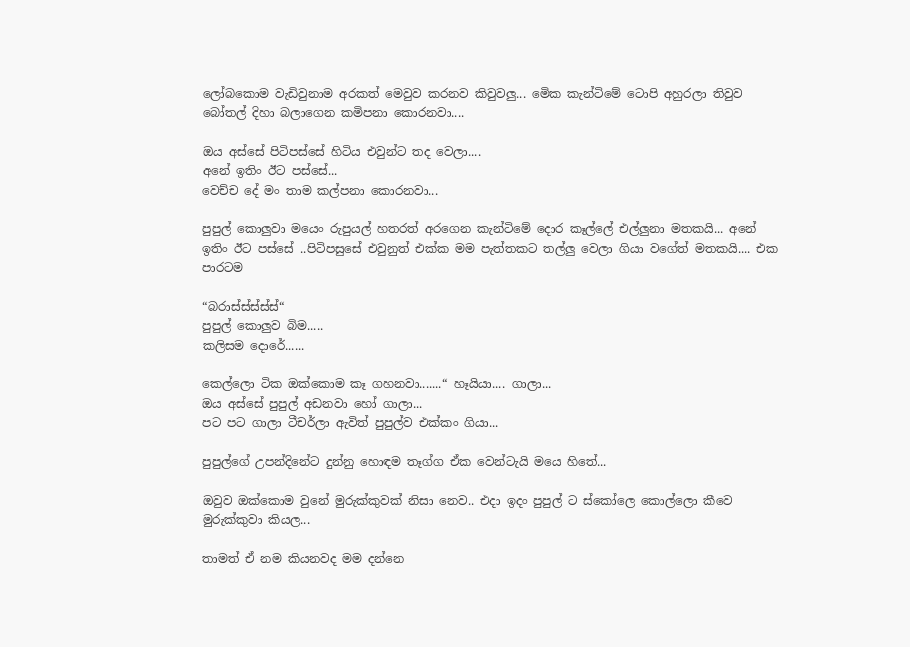ලෝබකොම වැඩිවුනාම අරකත් මෙවුව කරනව කිවුවලු... මෙික කැන්ටිමේ ටොපි අහුරලා තිවුව බෝතල් දිහා බලාගෙන කමිපනා කොරනවා....

ඔය අස්සේ පිටිපස්සේ හිටිය එවුන්ට තද වෙලා....
අනේ ඉතිං ඊට පස්සේ...
වෙච්ච දේ මං තාම කල්පනා කොරනවා...

පුපුල් කොලුවා මයෙං රුපුයල් හතරත් අරගෙන කැන්ටිමේ දොර කෑල්ලේ එල්ලුනා මතකයි... අනේ ඉතිං ඊට පස්සේ ..පිටිපසුසේ එවුනුත් එක්ක මම පැත්තකට තල්ලු වෙලා ගියා වගේත් මතකයි.... එක පාරටම

“බරාස්ස්ස්ස්ස්“
පුපුල් කොලුව බිම.....
කලිසම දොරේ......

කෙල්ලො ටික ඔක්කොම කෑ ගහනවා.......“ හෑයියා.... ගාලා...
ඔය අස්සේ පුපුල් අඩනවා හෝ ගාලා...
පට පට ගාලා ටීචර්ලා ඇවිත් පුපුල්ව එක්කං ගියා...

පුපුල්ගේ උපන්දිනේට දුන්නු හොඳම තෑග්ග ඒක වෙන්ටැයි මයෙ හිතේ...

ඔවුව ඔක්කොම වුනේ මුරුක්කුවක් නිසා නෙව.. එදා ඉදං පුපුල් ට ස්කෝලෙ කොල්ලො කීවෙ මුරුක්කුවා කියල...

තාමත් ඒ නම කියනවද මම දන්නෙ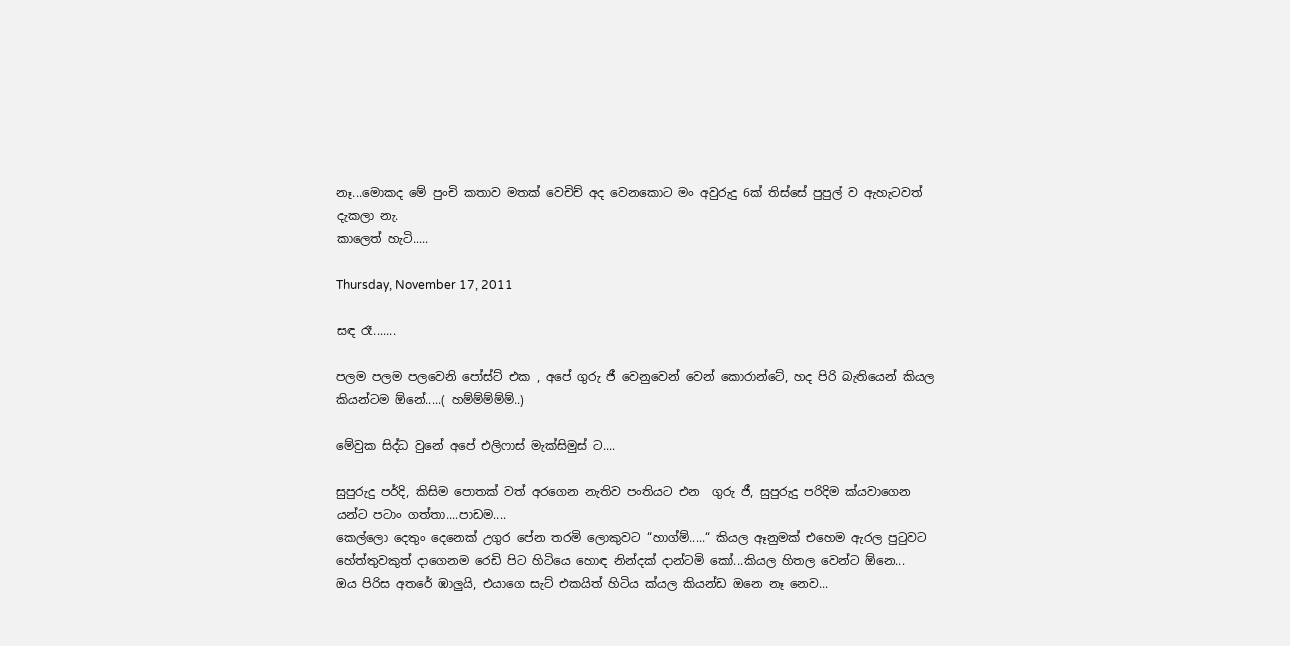නෑ...මොකද මේ පුංචි කතාව මතක් වෙචිච් අද වෙනකොට මං අවුරුදු 6ක් තිස්සේ පුපුල් ව ඇහැටවත් දැකලා නැ.
කාලෙත් හැටි.....

Thursday, November 17, 2011

සඳ රෑ.......

පලම පලම පලවෙනි පෝස්ට් එක , අපේ ගුරු ජී වෙනුවෙන් වෙන් කොරාන්ටේ, හද පිරි බැතියෙන් කියල කියන්ටම ඕනේ.....( හම්ම්ම්ම්ම්..)

මේවුක සිද්ධ වුනේ අපේ එලිෆාස් මැක්සිමුස් ට....

සුපුරුදු පර්දි, කිසිම පොතක් වත් අරගෙන නැතිව පංතියට එන  ගුරු ජී, සුපුරුදු පරිදිම ක්යවාගෙන යන්ට පටාං ගත්තා....පාඩම....
කෙල්ලො දෙතුං දෙනෙක් උගුර පේන තරමි ලොකුවට “හාග්ම්.....“ කියල ඈනුමක් එහෙම ඇරල පුටුවට හේත්තුවකුත් දාගෙනම රෙඩි පිට හිටියෙ හොඳ නින්දක් දාන්ටමි කෝ...කියල හිතල වෙන්ට ඕනෙ...
ඔය පිරිස අතරේ ඹාලුයි, එයාගෙ සැට් එකයිත් හිටිය ක්යල කියන්ඩ ඔනෙ නෑ නෙව...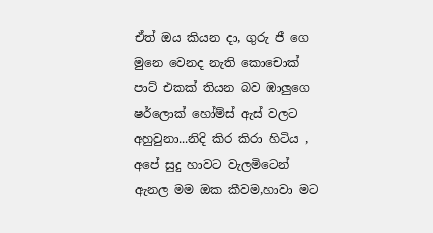ඒත් ඔය කියන දා, ගුරු ජී ගෙ මුනෙ වෙනද නැති කොචොක් පාට් එකක් තියන බව ඹාලුගෙ ෂර්ලොක් හෝම්ස් ඇස් වලට අහුවුනා...නිදි කිර කිරා හිටිය , අපේ සුදු හාවට වැලමිටෙන් ඇනල මම ඔක කීවම,හාවා මට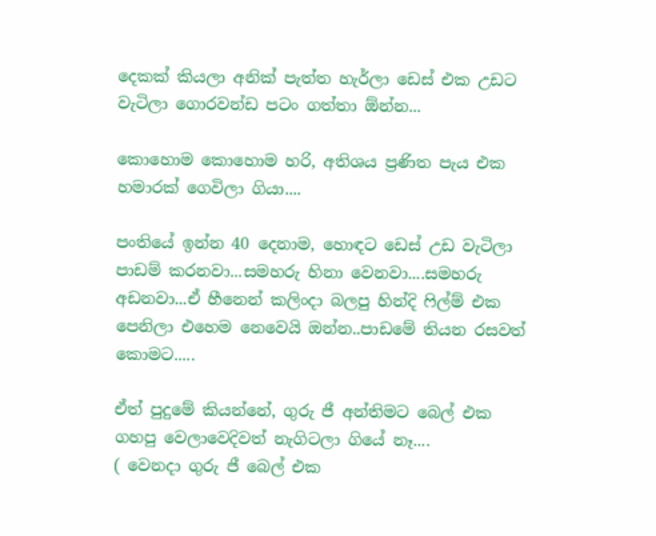දෙකක් කියලා අනික් පැත්ත හැර්ලා ඩෙස් එක උඩට වැටිලා ගොරවන්ඩ පටං ගත්තා ඕන්න...

කොහොම කොහොම හරි, අතිශය ප්‍රණිත පැය එක හමාරක් ගෙවිලා ගියා....

පංතියේ ඉන්න 40 දෙනාම, හොඳට ඩෙස් උඩ වැටිලා පාඩම් කරනවා...සමහරු හිනා වෙනවා....සමහරු අඩනවා...ඒ හීනෙන් කලිංදා බලපු හින්දි ෆිල්ම් එක පෙනිලා එහෙම නෙවෙයි ඔන්න..පාඩමේ තියන රසවත් කොමට.....

ඒත් පුදුමේ කියන්නේ, ගුරු ජී අන්තිමට බෙල් එක ගහපු වෙලාවෙදිවත් නැගිටලා ගියේ නෑ....
( වෙනදා ගුරු ජී බෙල් එක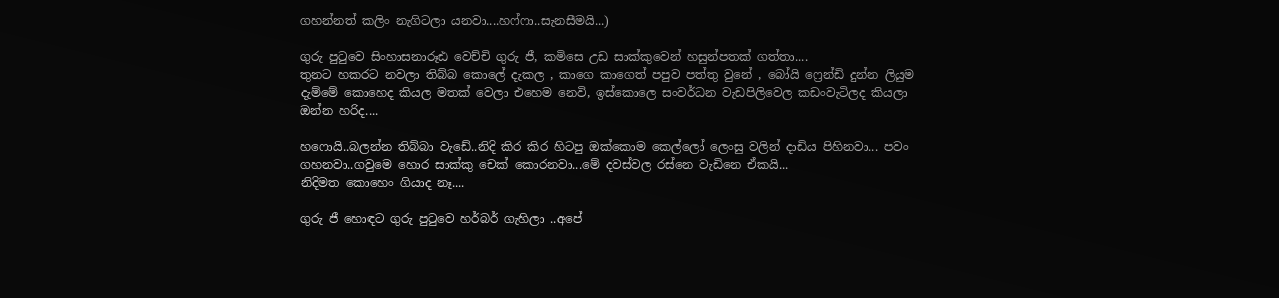ගහන්නත් කලිං නැගිටලා යනවා....හෆ්ෆා..සැනසීමයි...)

ගුරු පුටුවෙ සිංහාසනාරූඪ වෙච්චි ගුරු ජී, කමිසෙ උඩ සාක්කුවෙන් හසුන්පතක් ගත්තා....
තුනට හකරට නවලා තිබ්බ කොලේ දැකල , කාගෙ කාගෙත් පපුව පත්තු වුනේ , බෝයි ෆ්‍රෙන්ඩි දුන්න ලියුම දැම්මේ කොහෙද කියල මතක් වෙලා එහෙම නෙවි, ඉස්කොලෙ සංවර්ධන වැඩපිලිවෙල කඩංවැටිලද කියලා ඔන්න හරිද....

හෆොයි..බලන්න තිබ්බා වැඩේ..නිදි කිර කිර හිටපු ඔක්කොම කෙල්ලෝ ලෙංසු වලින් දාඩිය පිහිනවා... පවං ගහනවා..ගවුමෙ හොර සාක්කු චෙක් කොරනවා...මේ දවස්වල රස්නෙ වැඩිනෙ ඒකයි...
නිදිමත කොහෙං ගියාද නෑ....

ගුරු ජී හොඳට ගුරු පුටුවෙ හර්බර් ගැහිලා ..අපේ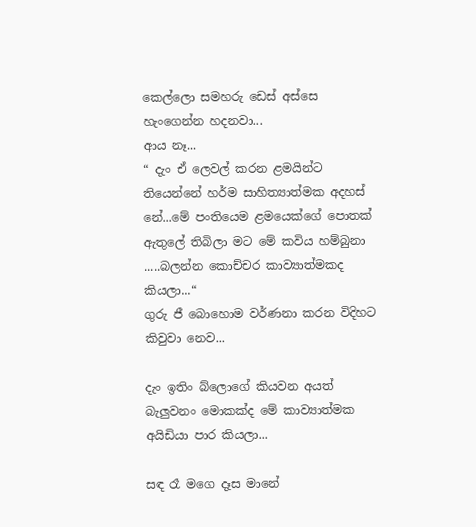කෙල්ලො සමහරු ඩෙස් අස්සෙ හැංගෙන්න හදනවා...
ආය නෑ...
“ දැං ඒ ලෙවල් කරන ළමයින්ට තියෙන්නේ හර්ම සාහිත්‍යාත්මක අදහස් නේ...මේ පංතියෙම ළමයෙක්ගේ පොතක් ඇතුලේ තිබිලා මට මේ කවිය හම්බුනා .....බලන්න කොච්චර කාව්‍යාත්මකද කියලා...“
ගුරු ජී බොහොම වර්ණනා කරන විදිහට කිවුවා නෙව...

දැං ඉතිං බ්ලොගේ කියවන අයත් බැලුවනං මොකක්ද මේ කාව්‍යාත්මක අයිඩියා පාර කියලා...

සඳ රෑ මගෙ දෑස මානේ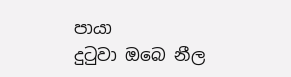පායා
දුටුවා ඔබෙ නීල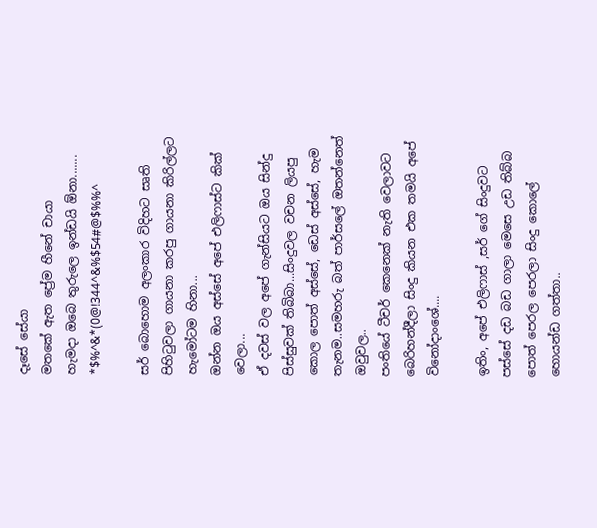දෑසේ සේයා
මතකේ ඇත ප්‍රේම හීනේ චායා
හැමදා ඔබෙ තුරුලෙ ඉන්ඩයි ඕනා.......
*$%^&*(0@!344^&%$54#@$%%^

සර් බොහොම අලංකාර විදිහට සෘති පිහිටුවලා ගායනා කරපු ගායනා කිරිල්ලට හැමෝටම හිනා...
ඔන්න ඔය අස්සේ අපේ එලිෆාස්ට කික් වෙලා...
ඒ දවස් වල අපේ ගැන්සියට ඔය සින්දු පිස්සුවක් තිබිබා...සිංදුවල වචන ලියපු කොල පොත් අස්සේ, ඩෙස් අස්සේ, හැම තැනම..සමහරු බත් පාර්සලේ ඔතන්නෙත් ඔවුවල..
පංතියේ ටීචර් කෙනෙක් නැති වෙලාවට බෙරිහන්දීලා සිංදු කියන එක තමයි අපේ විනෝදාංශේ....

ඉතිං, අපේ එලිෆාස් ,සර් ගේ සිංදුවට පස්සේ දඩ බඩ ගාලා මෙසෙ උඩ තිබ්බ පොත් පෙරල පෙරලා සිංදු කොලේ හොයන්ඩ ගත්තා..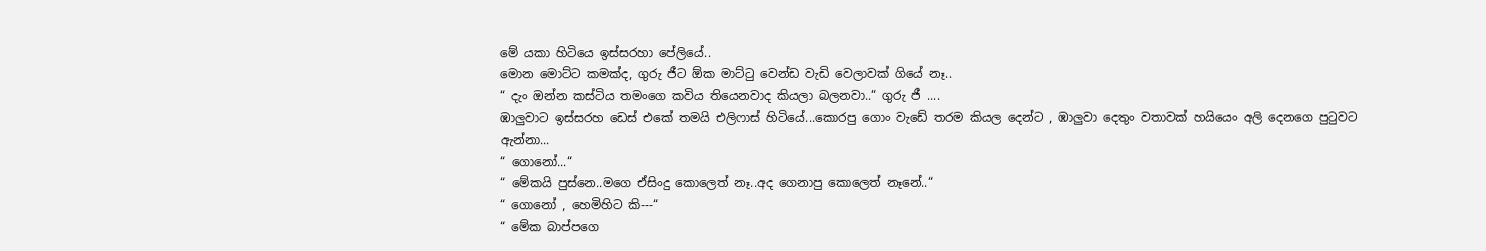මේ යකා හිටියෙ ඉස්සරහා පේලියේ..
මොන මොට්ට කමක්ද, ගුරු ජීට ඕක මාට්ටු වෙන්ඩ වැඩි වෙලාවක් ගියේ නෑ..
“ දැං ඔන්න කස්ටිය තමංගෙ කවිය තියෙනවාද කියලා බලනවා..“ ගුරු ජී ....
ඹාලුවාට ඉස්සරහ ඩෙස් එකේ තමයි එලිෆාස් හිටියේ...කොරපු ගොං වැඩේ තරම කියල දෙන්ට , ඹාලුවා දෙතුං වතාවක් හයියෙං අලි දෙනගෙ පුටුවට ඇන්නා...
“ ගොනෝ...“
“ මේකයි පුස්නෙ..මගෙ ඒසිංදු කොලෙත් නෑ..අද ගෙනාපු කොලෙත් නෑනේ..“
“ ගොනෝ , හෙමිහිට කි---“
“ මේක බාප්පගෙ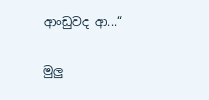ආංඩුවද ආ...“

මුලු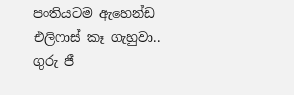පංතියටම ඇහෙන්ඩ එලිෆාස් කෑ ගැහුවා..
ගුරු ජී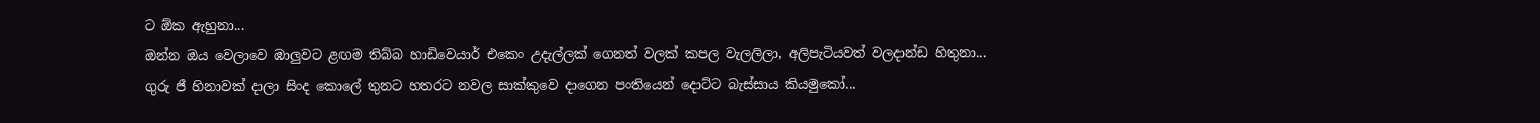ට ඕක ඇහුනා...
ඔන්න ඔය වෙලාවෙ ඹාලුවට ළඟම තිබ්බ හාඩිවෙයාර් එකෙං උදැල්ලක් ගෙනත් වලක් කපල වැලලිලා, අලිපැටියවත් වලදාන්ඩ හිතුනා...
ගුරු ජී හිනාවක් දාලා සිංද කොලේ තුනට හතරට නවල සාක්කුවෙ දාගෙන පංතියෙන් දොට්ට බැස්සාය කියමුකෝ...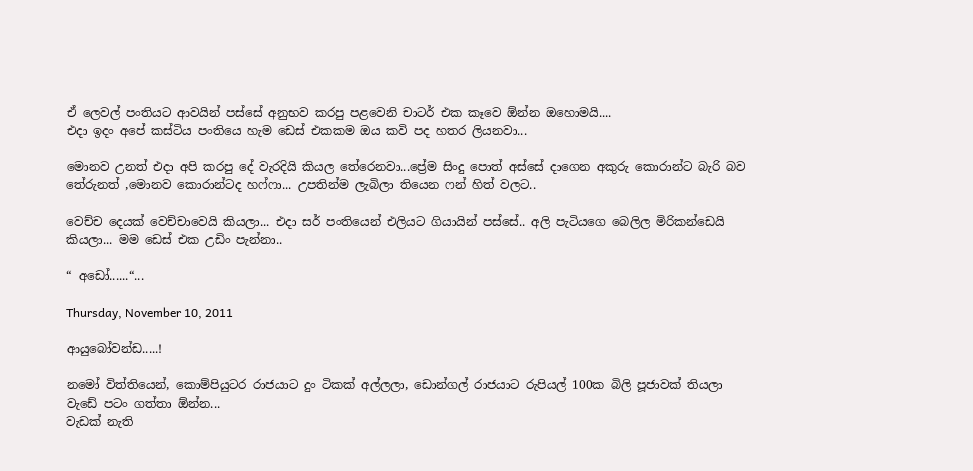ඒ ලෙවල් පංතියට ආවයින් පස්සේ අනුභව කරපු පළවෙනි චාටර් එක කෑවෙ ඕන්න ඔහොමයි....
එදා ඉදං අපේ කස්ටිය පංතියෙ හැම ඩෙස් එකකම ඔය කවි පද හතර ලියනවා...

මොනව උනත් එදා අපි කරපු දේ වැරදියි කියල තේරෙනවා...ප්‍රේම සිංදු පොත් අස්සේ දාගෙන අකුරු කොරාන්ට බැරි බව තේරුනත් ,මොනව කොරාන්ටද හෆ්ෆා... උපතින්ම ලැබිලා තියෙන ෆන් හිත් වලට..

වෙච්ච දෙයක් වෙච්චාවෙයි කියලා... එදා සර් පංතියෙන් එලියට ගියායින් පස්සේ.. අලි පැටියගෙ බෙලිල මිරිකන්ඩෙයි කියලා... මම ඩෙස් එක උඩිං පැන්නා..

“ අඩෝ......“...

Thursday, November 10, 2011

ආයුබෝවන්ඩ.....!

නමෝ විත්තියෙන්, කොම්පියුටර රාජයාට දුං ටිකක් අල්ලලා, ඩොන්ගල් රාජයාට රුපියල් 100ක බිලි පූජාවක් තියලා වැඩේ පටං ගත්තා ඕන්න...
වැඩක් නැති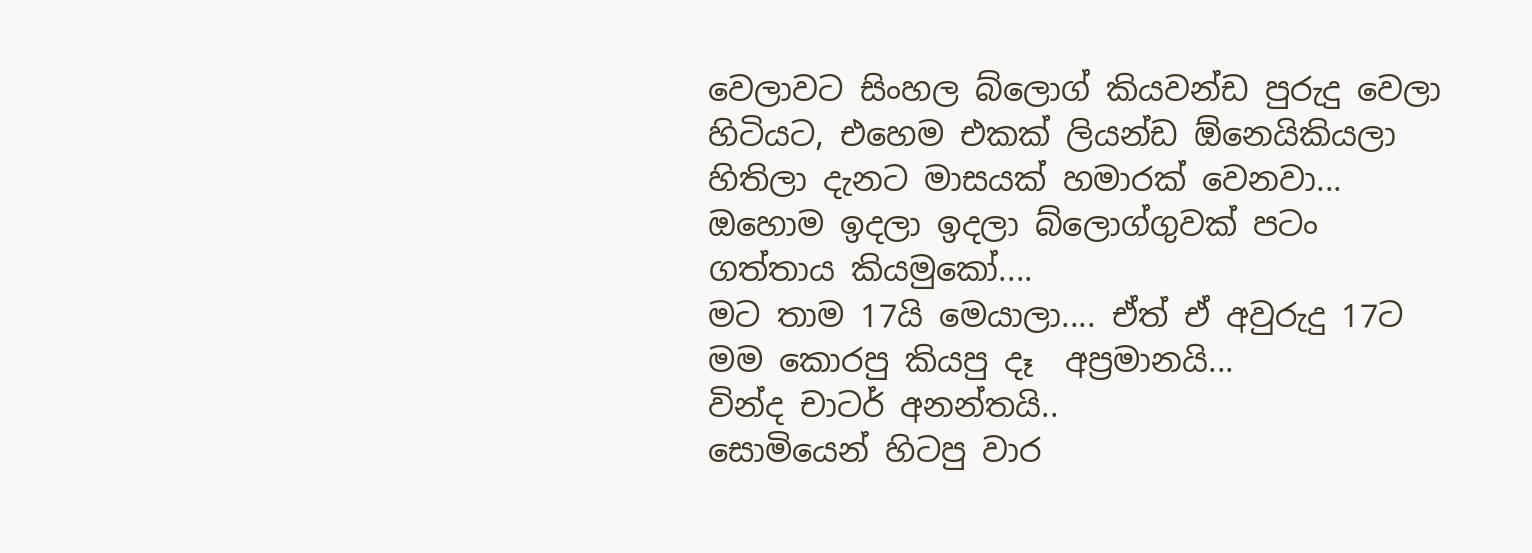වෙලාවට සිංහල බ්ලොග් කියවන්ඩ පුරුදු වෙලා හිටියට, එහෙම එකක් ලියන්ඩ ඕනෙයිකියලා හිතිලා දැනට මාසයක් හමාරක් වෙනවා...
ඔහොම ඉදලා ඉදලා බ්ලොග්ගුවක් පටං ගත්තාය කියමුකෝ....
මට තාම 17යි මෙයාලා.... ඒත් ඒ අවුරුදු 17ට මම කොරපු කියපු දෑ  අප්‍රමානයි...
වින්ද චාටර් අනන්තයි..
සොමියෙන් හිටපු වාර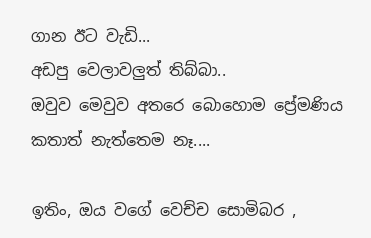ගාන ඊට වැඩි...
අඩපු වෙලාවලුත් තිබ්බා..
ඔවුව මෙවුව අතරෙ බොහොම ප්‍රේමණිය කතාත් නැත්තෙම නෑ....

ඉතිං, ඔය වගේ වෙච්ච සොමිබර ,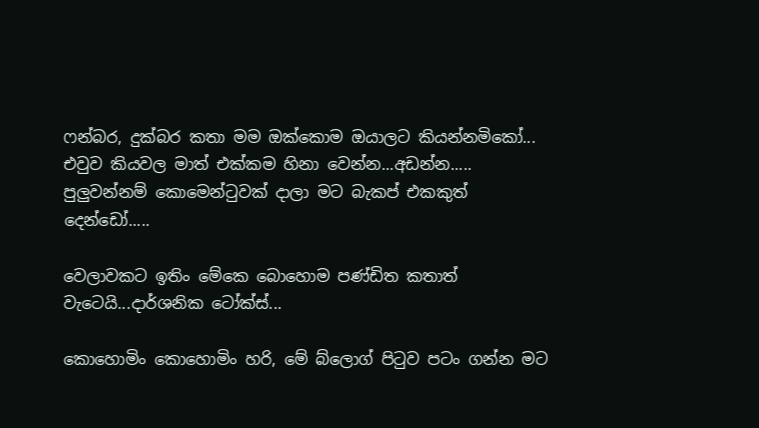ෆන්බර, දුක්බර කතා මම ඔක්කොම ඔයාලට කියන්නමිකෝ...
එවුව කියවල මාත් එක්කම හිනා වෙන්න...අඩන්න.....
පුලුවන්නම් කොමෙන්ටුවක් දාලා මට බැකප් එකකුත් දෙන්ඩෝ.....

වෙලාවකට ඉතිං මේකෙ බොහොම පණ්ඩිත කතාත් වැටෙයි...දාර්ශනික ටෝක්ස්...

කොහොමිං කොහොමිං හරි, මේ බ්ලොග් පිටුව පටං ගන්න මට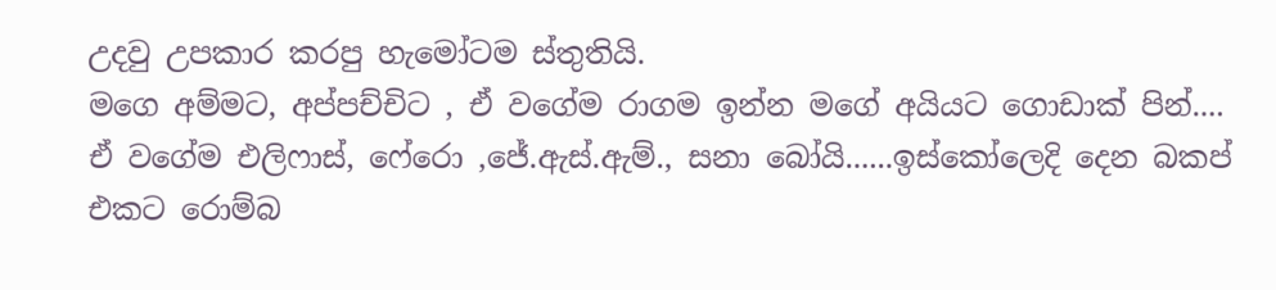උදවු උපකාර කරපු හැමෝටම ස්තුතියි.
මගෙ අම්මට, අප්පච්චිට , ඒ වගේම රාගම ඉන්න මගේ අයියට ගොඩාක් පින්....
ඒ වගේම එලිෆාස්, ෆේරො ,ජේ.ඇස්.ඇම්., සනා බෝයි......ඉස්කෝලෙදි දෙන බකප් එකට රොම්බ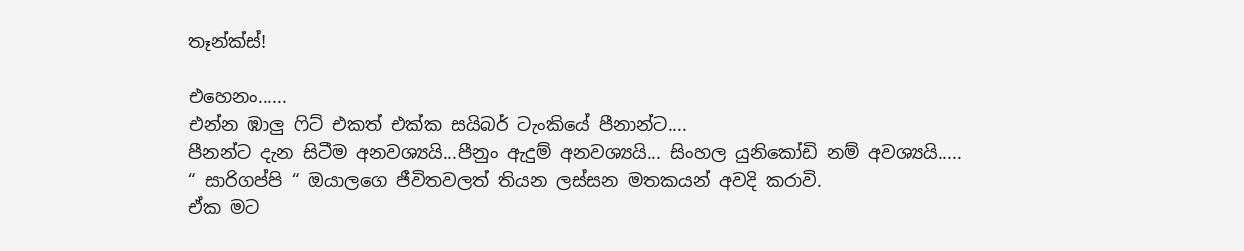තෑන්ක්ස්!

එහෙනං......
එන්න ඹාලු ෆිට් එකත් එක්ක සයිබර් ටැංකියේ පීනාන්ට....
පීනන්ට දැන සිටීම අනවශ්‍යයි...පීනුං ඇදුම් අනවශ්‍යයි... සිංහල යුනිකෝඩි නම් අවශ්‍යයි.....
“ සාරිගප්පි “ ඔයාලගෙ ජීවිතවලත් තියන ලස්සන මතකයන් අවදි කරාවි.
ඒක මට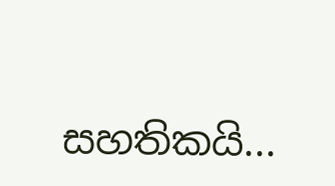සහතිකයි...